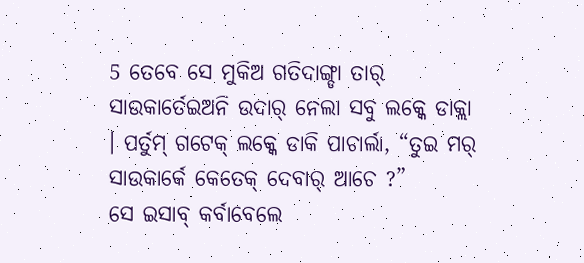5 ତେବେ ସେ ମୁକିଅ ଗତିଦାଙ୍ଗ୍ଡା ତାର୍ ସାଉକାର୍ତେଇଅନି ଉଦାର୍ ନେଲା ସବୁ ଲକ୍କେ ଡାକ୍ଲା । ପର୍ତୁମ୍ ଗଟେକ୍ ଲକ୍କେ ଡାକି ପାଚାର୍ଲା, “ତୁଇ ମର୍ ସାଉକାର୍କେ କେତେକ୍ ଦେବାର୍ ଆଚେ ?”
ସେ ଇସାବ୍ କର୍ବାବେଲେ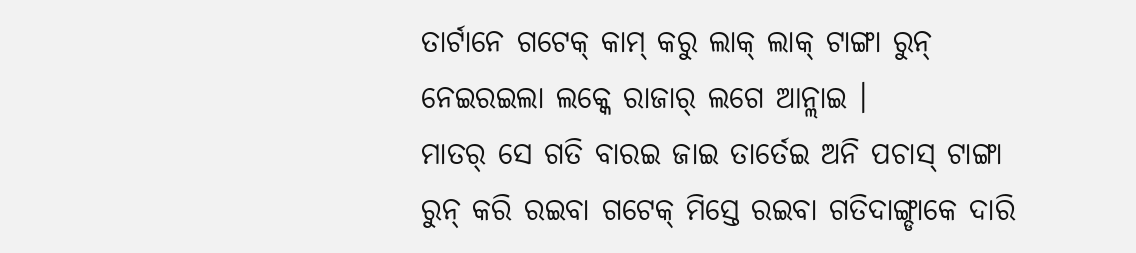ତାର୍ଟାନେ ଗଟେକ୍ କାମ୍ କରୁ ଲାକ୍ ଲାକ୍ ଟାଙ୍ଗା ରୁନ୍ ନେଇରଇଲା ଲକ୍କେ ରାଜାର୍ ଲଗେ ଆନ୍ଲାଇ ।
ମାତର୍ ସେ ଗତି ବାରଇ ଜାଇ ତାର୍ତେଇ ଅନି ପଚାସ୍ ଟାଙ୍ଗା ରୁନ୍ କରି ରଇବା ଗଟେକ୍ ମିସ୍ତେ ରଇବା ଗତିଦାଙ୍ଗ୍ଡାକେ ଦାରି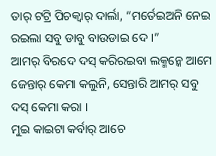ତାର୍ ଟଟ୍ରି ପିଚକ୍ବାର୍ ଦାର୍ଲା, “ମର୍ତେଇଅନି ନେଇ ରଇଲା ସବୁ ଡାବୁ ବାଉଡାଇ ଦେ ।”
ଆମର୍ ବିରଦେ ଦସ୍ କରିରଇବା ଲକ୍ମନ୍କେ ଆମେ ଜେନ୍ତାର୍ କେମା କଲୁନି, ସେନ୍ତାରି ଆମର୍ ସବୁ ଦସ୍ କେମା କରା ।
ମୁଇ କାଇଟା କର୍ବାର୍ ଆଚେ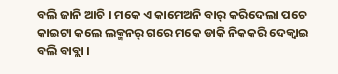ବଲି ଜାନି ଆଚି । ମକେ ଏ କାମେଅନି ବାର୍ କରିଦେଲା ପଚେ କାଇଟା କଲେ ଲକ୍ମନର୍ ଗରେ ମକେ ଡାକି ନିକକରି ଦେକ୍ବାଇ ବଲି ବାବ୍ଲା ।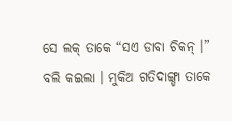ସେ ଲକ୍ ତାକେ “ସଏ ଡାବା ଚିକନ୍ ।” ବଲି କଇଲା । ମୁକିଅ ଗତିଦାଙ୍ଗ୍ଡା ତାକେ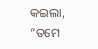କଇଲା, “ତମେ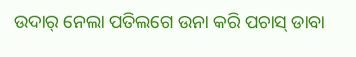ଉଦାର୍ ନେଲା ପତିଲଗେ ଉନା କରି ପଚାସ୍ ଡାବା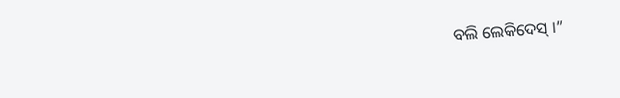ବଲି ଲେକିଦେସ୍ ।”